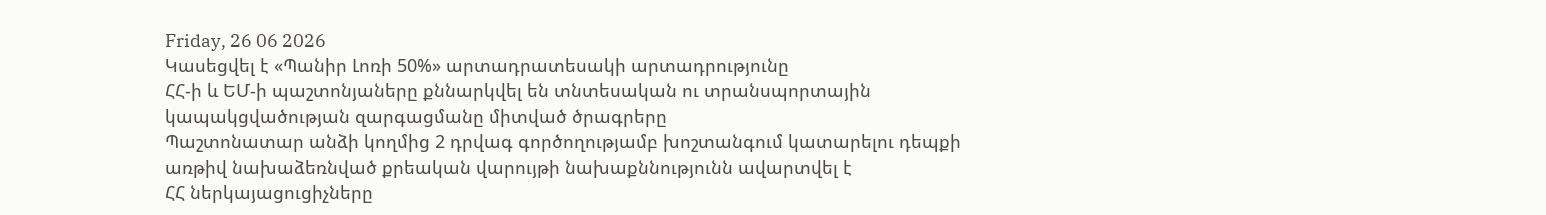Friday, 26 06 2026
Կասեցվել է «Պանիր Լոռի 50%» արտադրատեսակի արտադրությունը
ՀՀ-ի և ԵՄ-ի պաշտոնյաները քննարկվել են տնտեսական ու տրանսպորտային կապակցվածության զարգացմանը միտված ծրագրերը
Պաշտոնատար անձի կողմից 2 դրվագ գործողությամբ խոշտանգում կատարելու դեպքի առթիվ նախաձեռնված քրեական վարույթի նախաքննությունն ավարտվել է
ՀՀ ներկայացուցիչները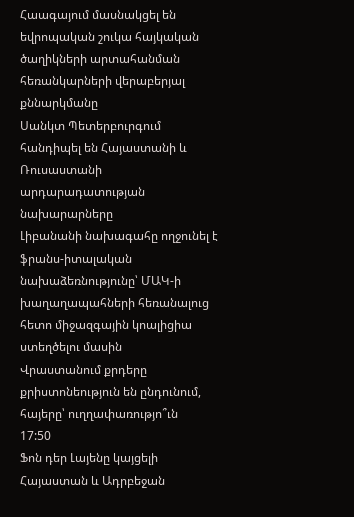Հաագայում մասնակցել են եվրոպական շուկա հայկական ծաղիկների արտահանման հեռանկարների վերաբերյալ քննարկմանը
Սանկտ Պետերբուրգում հանդիպել են Հայաստանի և Ռուսաստանի արդարադատության նախարարները
Լիբանանի նախագահը ողջունել է ֆրանս-իտալական նախաձեռնությունը՝ ՄԱԿ-ի խաղաղապահների հեռանալուց հետո միջազգային կոալիցիա ստեղծելու մասին
Վրաստանում քրդերը քրիստոնեություն են ընդունում, հայերը՝ ուղղափառությո՞ւն
17:50
Ֆոն դեր Լայենը կայցելի Հայաստան և Ադրբեջան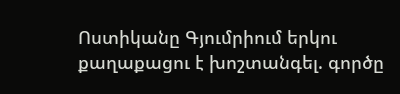Ոստիկանը Գյումրիում երկու քաղաքացու է խոշտանգել. գործը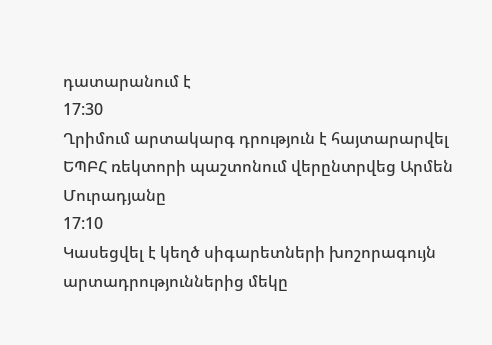դատարանում է
17:30
Ղրիմում արտակարգ դրություն է հայտարարվել
ԵՊԲՀ ռեկտորի պաշտոնում վերընտրվեց Արմեն Մուրադյանը
17:10
Կասեցվել է կեղծ սիգարետների խոշորագույն արտադրություններից մեկը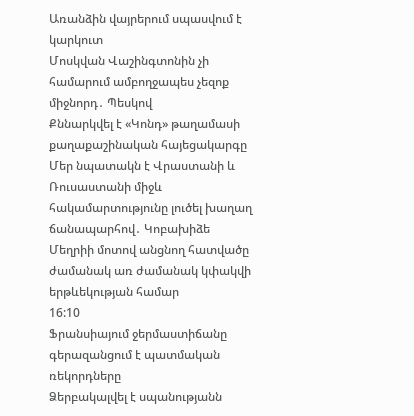Առանձին վայրերում սպասվում է կարկուտ
Մոսկվան Վաշինգտոնին չի համարում ամբողջապես չեզոք միջնորդ․ Պեսկով
Քննարկվել է «Կոնդ» թաղամասի քաղաքաշինական հայեցակարգը
Մեր նպատակն է Վրաստանի և Ռուսաստանի միջև հակամարտությունը լուծել խաղաղ ճանապարհով․ Կոբախիձե
Մեղրիի մոտով անցնող հատվածը ժամանակ առ ժամանակ կփակվի երթևեկության համար
16:10
Ֆրանսիայում ջերմաստիճանը գերազանցում է պատմական ռեկորդները
Ձերբակալվել է սպանությանն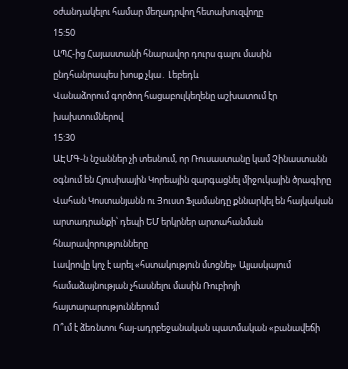օժանդակելու համար մեղադրվող հետախուզվողը
15:50
ԱՊՀ-ից Հայաստանի հնարավոր դուրս գալու մասին ընդհանրապես խոսք չկա․ Լեբեդև
Վանաձորում գործող հացաբուլկեղենը աշխատում էր խախտումներով
15:30
ԱԷՄԳ-ն նշաններ չի տեսնում, որ Ռուսաստանը կամ Չինաստանն օգնում են Հյուսիսային Կորեային զարգացնել միջուկային ծրագիրը
Վահան Կոստանյանն ու Յուստ Ֆլամանդը քննարկել են հայկական արտադրանքի՝ դեպի ԵՄ երկրներ արտահանման հնարավորությունները
Լավրովը կոչ է արել «հստակություն մտցնել» Ալյասկայում համաձայնության չհասնելու մասին Ռուբիոյի հայտարարություններում
Ո՞ւմ է ձեռնտու հայ-ադրբեջանական պատմական «բանավեճի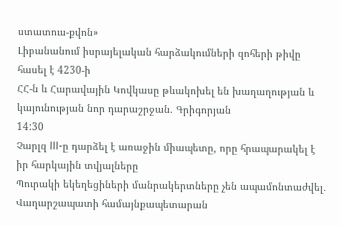ստատուս-քվոն»
Լիբանանում իսրայելական հարձակումների զոհերի թիվը հասել է 4230-ի
ՀՀ-ն և Հարավային Կովկասը թևակոխել են խաղաղության և կայունության նոր դարաշրջան. Գրիգորյան
14:30
Չարլզ III-ը դարձել է առաջին միապետը, որը հրապարակել է իր հարկային տվյալները
Պուրակի եկեղեցիների մանրակերտները չեն ապամոնտաժվել․ Վաղարշապատի համայնքապետարան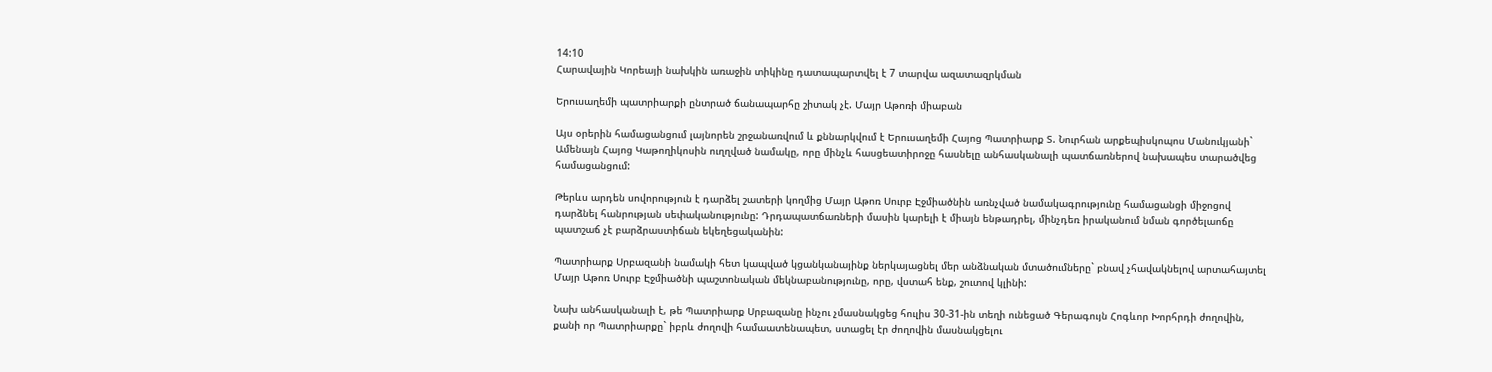14:10
Հարավային Կորեայի նախկին առաջին տիկինը դատապարտվել է 7 տարվա ազատազրկման

Երուսաղեմի պատրիարքի ընտրած ճանապարհը շիտակ չէ. Մայր Աթոռի միաբան

Այս օրերին համացանցում լայնորեն շրջանառվում և քննարկվում է Երուսաղեմի Հայոց Պատրիարք Տ. Նուրհան արքեպիսկոպոս Մանուկյանի` Ամենայն Հայոց Կաթողիկոսին ուղղված նամակը, որը մինչև հասցեատիրոջը հասնելը անհասկանալի պատճառներով նախապես տարածվեց համացանցում:

Թերևս արդեն սովորություն է դարձել շատերի կողմից Մայր Աթոռ Սուրբ Էջմիածնին առնչված նամակագրությունը համացանցի միջոցով դարձնել հանրության սեփականությունը: Դրդապատճառների մասին կարելի է միայն ենթադրել, մինչդեռ իրականում նման գործելաոճը պատշաճ չէ բարձրաստիճան եկեղեցականին:

Պատրիարք Սրբազանի նամակի հետ կապված կցանկանայինք ներկայացնել մեր անձնական մտածումները` բնավ չհավակնելով արտահայտել Մայր Աթոռ Սուրբ Էջմիածնի պաշտոնական մեկնաբանությունը, որը, վստահ ենք, շուտով կլինի:

Նախ անհասկանալի է, թե Պատրիարք Սրբազանը ինչու չմասնակցեց հուլիս 30-31-ին տեղի ունեցած Գերագույն Հոգևոր Խորհրդի ժողովին, քանի որ Պատրիարքը` իբրև ժողովի համաատենապետ, ստացել էր ժողովին մասնակցելու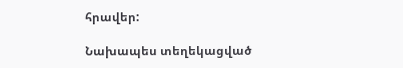հրավեր:

Նախապես տեղեկացված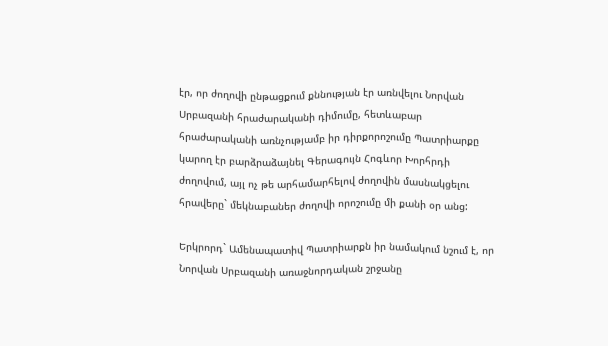էր, որ ժողովի ընթացքում քննության էր առնվելու Նորվան Սրբազանի հրաժարականի դիմումը, հետևաբար հրաժարականի առնչությամբ իր դիրքորոշումը Պատրիարքը կարող էր բարձրաձայնել Գերագույն Հոգևոր Խորհրդի ժողովում, այլ ոչ թե արհամարհելով ժողովին մասնակցելու հրավերը` մեկնաբաներ ժողովի որոշումը մի քանի օր անց:

Երկրորդ` Ամենապատիվ Պատրիարքն իր նամակում նշում է, որ Նորվան Սրբազանի առաջնորդական շրջանը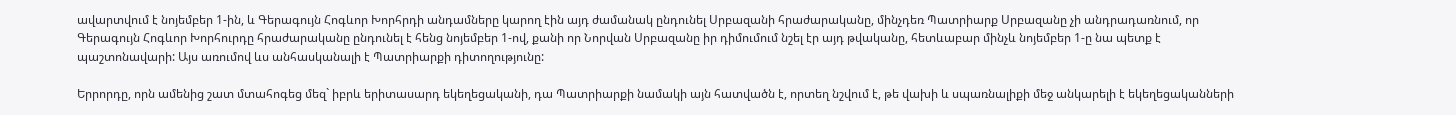ավարտվում է նոյեմբեր 1-ին, և Գերագույն Հոգևոր Խորհրդի անդամները կարող էին այդ ժամանակ ընդունել Սրբազանի հրաժարականը, մինչդեռ Պատրիարք Սրբազանը չի անդրադառնում, որ Գերագույն Հոգևոր Խորհուրդը հրաժարականը ընդունել է հենց նոյեմբեր 1-ով, քանի որ Նորվան Սրբազանը իր դիմումում նշել էր այդ թվականը, հետևաբար մինչև նոյեմբեր 1-ը նա պետք է պաշտոնավարի: Այս առումով ևս անհասկանալի է Պատրիարքի դիտողությունը:

Երրորդը, որն ամենից շատ մտահոգեց մեզ` իբրև երիտասարդ եկեղեցականի, դա Պատրիարքի նամակի այն հատվածն է, որտեղ նշվում է, թե վախի և սպառնալիքի մեջ անկարելի է եկեղեցականների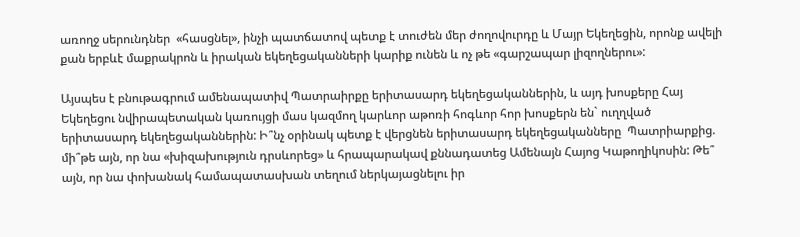առողջ սերունդներ  «հասցնել», ինչի պատճատով պետք է տուժեն մեր ժողովուրդը և Մայր Եկեղեցին, որոնք ավելի քան երբևէ մաքրակրոն և իրական եկեղեցականների կարիք ունեն և ոչ թե «գարշապար լիզողներու»:

Այսպես է բնութագրում ամենապատիվ Պատրաիրքը երիտասարդ եկեղեցականներին, և այդ խոսքերը Հայ Եկեղեցու նվիրապետական կառույցի մաս կազմող կարևոր աթոռի հոգևոր հոր խոսքերն են` ուղղված երիտասարդ եկեղեցականներին: Ի՞նչ օրինակ պետք է վերցնեն երիտասարդ եկեղեցականները  Պատրիարքից. մի՞թե այն, որ նա «խիզախություն դրսևորեց» և հրապարակավ քննադատեց Ամենայն Հայոց Կաթողիկոսին: Թե՞ այն, որ նա փոխանակ համապատասխան տեղում ներկայացնելու իր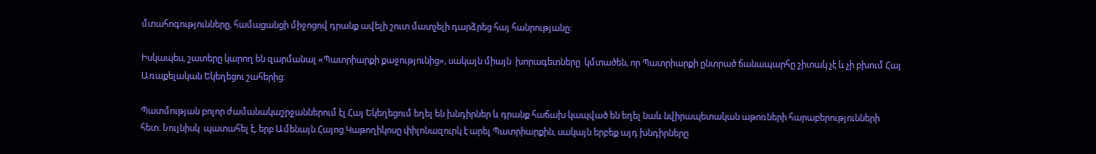մտահոգությունները, համացանցի միջոցով դրանք ավելի շուտ մատչելի դարձրեց հայ հանրությանը:

Իսկապես, շատերը կարող են զարմանալ «Պատրիարքի քաջությունից», սակայն միայն  խորագետները  կմտածեն, որ Պատրիարքի ընտրած ճանապարհը շիտակ չէ և չի բխում Հայ Առաքելական Եկեղեցու շահերից:

Պատմության բոլոր ժամանակաշրջաններում էլ Հայ Եկեղեցում եղել են խնդիրներ և դրանք հաճախ կապված են եղել նաև նվիրապետական աթոռների հարաբերությունների հետ: Նույնիսկ  պատահել է, երբ Ամենայն Հայոց Կաթողիկոսը փիլոնազուրկ է արել Պատրիարքին, սակայն երբեք այդ խնդիրները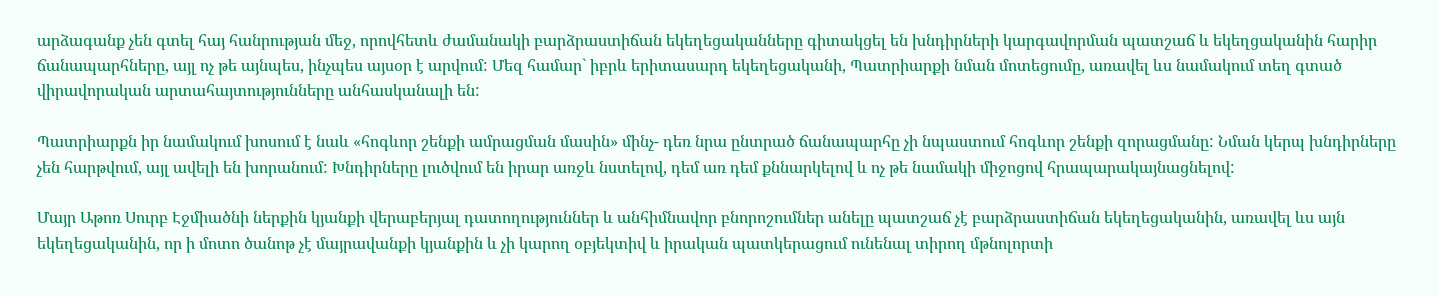արձագանք չեն գտել հայ հանրության մեջ, որովհետև ժամանակի բարձրաստիճան եկեղեցականները գիտակցել են խնդիրների կարգավորման պատշաճ և եկեղցականին հարիր ճանապարհները, այլ ոչ թե այնպես, ինչպես այսօր է արվում: Մեզ համար` իբրև երիտասարդ եկեղեցականի, Պատրիարքի նման մոտեցումը, առավել ևս նամակում տեղ գտած վիրավորական արտահայտությունները անհասկանալի են:

Պատրիարքն իր նամակում խոսում է նաև «հոգևոր շենքի ամրացման մասին» մինչ- դեռ նրա ընտրած ճանապարհը չի նպաստում հոգևոր շենքի զորացմանը: Նման կերպ խնդիրները չեն հարթվում, այլ ավելի են խորանում: Խնդիրները լուծվում են իրար առջև նստելով, դեմ առ դեմ քննարկելով և ոչ թե նամակի միջոցով հրապարակայնացնելով:

Մայր Աթոռ Սուրբ Էջմիածնի ներքին կյանքի վերաբերյալ դատողություններ և անհիմնավոր բնորոշումներ անելը պատշաճ չէ բարձրաստիճան եկեղեցականին, առավել ևս այն եկեղեցականին, որ ի մոտո ծանոթ չէ մայրավանքի կյանքին և չի կարող օբյեկտիվ և իրական պատկերացում ունենալ տիրող մթնոլորտի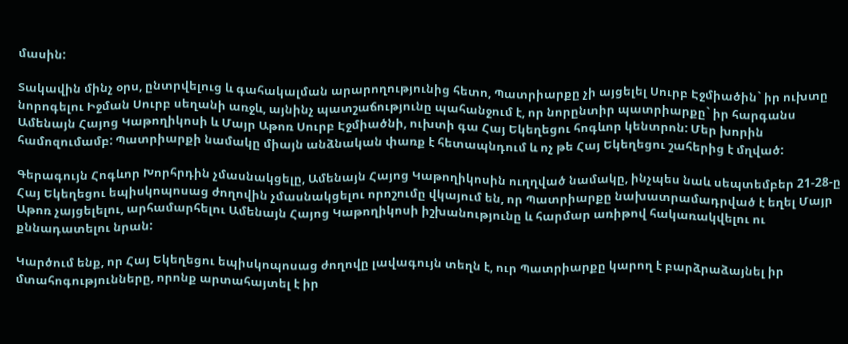մասին:

Տակավին մինչ օրս, ընտրվելուց և գահակալման արարողությունից հետո, Պատրիարքը չի այցելել Սուրբ Էջմիածին` իր ուխտը նորոգելու Իջման Սուրբ սեղանի առջև, այնինչ պատշաճությունը պահանջում է, որ նորընտիր պատրիարքը` իր հարգանս Ամենայն Հայոց Կաթողիկոսի և Մայր Աթոռ Սուրբ Էջմիածնի, ուխտի գա Հայ Եկեղեցու հոգևոր կենտրոն: Մեր խորին համոզումամբ: Պատրիարքի նամակը միայն անձնական փառք է հետապնդում և ոչ թե Հայ Եկեղեցու շահերից է մղված:

Գերագույն Հոգևոր Խորհրդին չմասնակցելը, Ամենայն Հայոց Կաթողիկոսին ուղղված նամակը, ինչպես նաև սեպտեմբեր 21-28-ը Հայ Եկեղեցու եպիսկոպոսաց ժողովին չմասնակցելու որոշումը վկայում են, որ Պատրիարքը նախատրամադրված է եղել Մայր Աթոռ չայցելելու, արհամարհելու Ամենայն Հայոց Կաթողիկոսի իշխանությունը և հարմար առիթով հակառակվելու ու քննադատելու նրան:

Կարծում ենք, որ Հայ Եկեղեցու եպիսկոպոսաց ժողովը լավագույն տեղն է, ուր Պատրիարքը կարող է բարձրաձայնել իր մտահոգությունները, որոնք արտահայտել է իր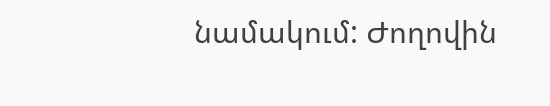նամակում: Ժողովին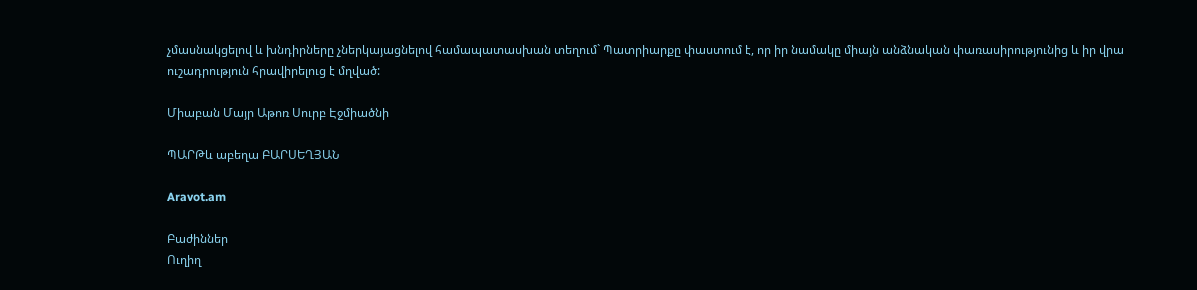չմասնակցելով և խնդիրները չներկայացնելով համապատասխան տեղում` Պատրիարքը փաստում է, որ իր նամակը միայն անձնական փառասիրությունից և իր վրա ուշադրություն հրավիրելուց է մղված:

Միաբան Մայր Աթոռ Սուրբ Էջմիածնի

ՊԱՐԹև աբեղա ԲԱՐՍԵՂՅԱՆ

Aravot.am

Բաժիններ
Ուղիղ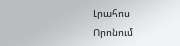Լրահոս
Որոնում